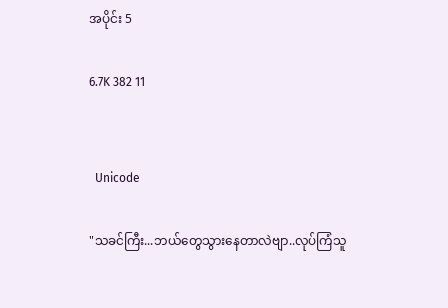အပိုင်း 5

6.7K 382 11


  Unicode

"သခင်ကြီး...ဘယ်တွေသွားနေတာလဲဗျာ..လုပ်ကြံသူ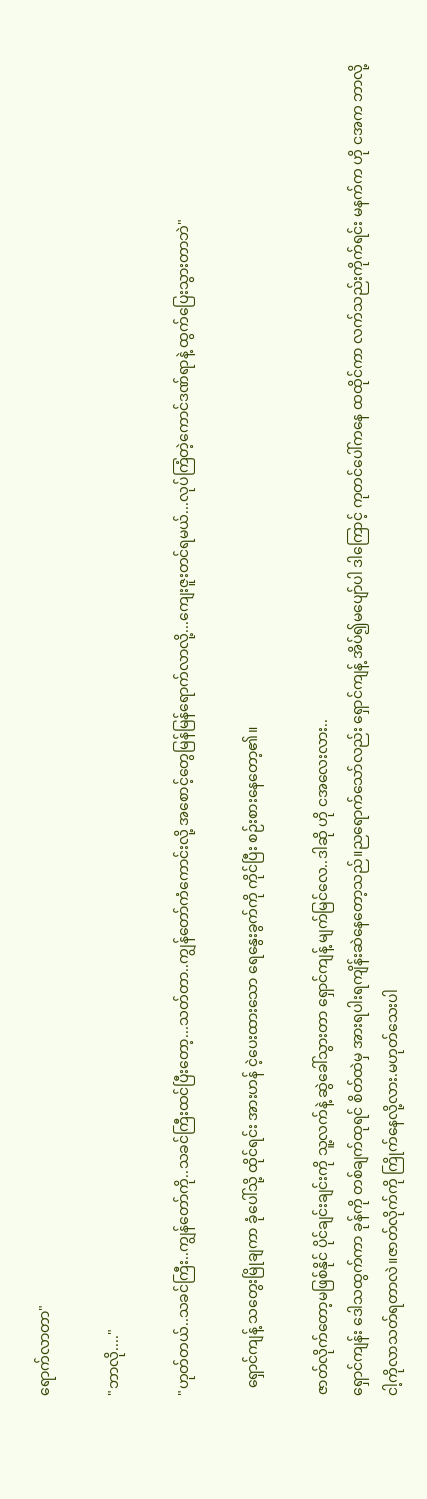ရောက်လာတာ"

"ဘာလို...."

"ဟုတ်တယ်..သခင်ကြီး..ကျွန်တော်ကို..သခင်ကြီးထင်ပြီးတော့...သတ်တာ..ကျွန်တော်ကံကောင်းလို့ အစောင့်တွေမြန်မြန်ရောက်လာလို့...ကျေးဇူးတင်ရမယ်...လုပ်ကြံတဲ့ကောင်ဒဏ်ရာနဲ့ ထွက်ပြေးသွားတာဘဲ"

  ရှောင်ကျန့် သတွေးမြိုချကာ ခုံပေါ်သို့ ထိုင်ရင်း အားဟန် ငဲ့ပေးထားသော ရေနွေးခွက်ကို ကိုင်ပြီး စဉ်းစားနေတော့၏။

ဇာတ်လိုက်တော့မဖြစ်နိုင် ပိုင်ချင်းချင်းကို သူ့လက်နဲ့ ဆွဲခေါ်သွားတာ ရှောင်ကျန့် မျက်မြင်လေ..ဒါဆို ဟို ငအလေးလား..
ရှောင်ကျန်း ဒေါသထွက်ကာ ခုန်ကို တစ်ချက်ထုရင် စိတ်ထဲမှ အားရပါးရကျိန်းဆဲနေတော့သည်။ညရောက်သော်လည်း‌ ရှောင်ကျန့် အိပ်၍မပျော်ပါ ဒါကြောင့် ကုတင်ပေါ်ကနေ ထထိုင်ကာ လက်သည်းကိုက်ရင်း မနက်က ဟို ငအက ဘာလို့ငါ့ကိုလာသတ်ရတာလဲ။ဇာတ်လိုက်ကို ကြိုက်နေလို့လား.မဟုတ်သေးပါ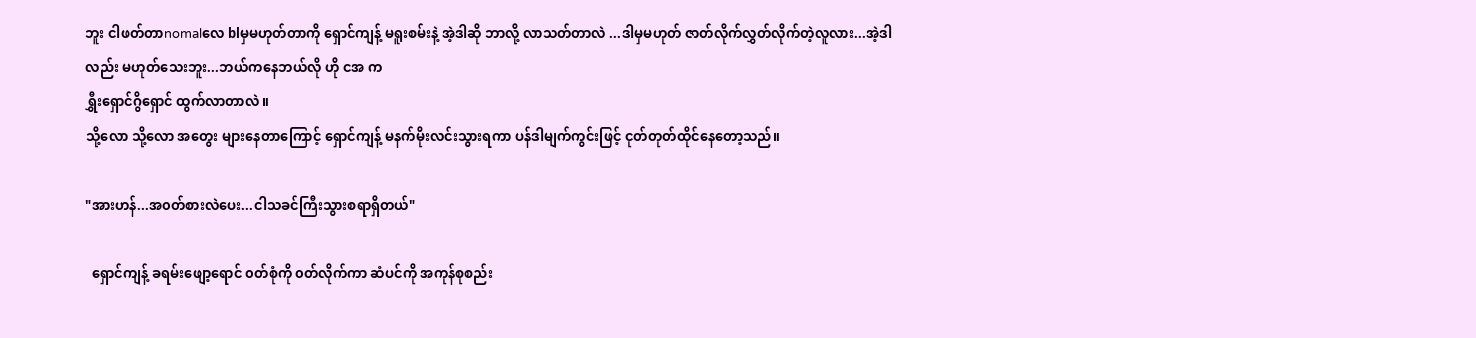ဘူး ငါဖတ်တာnomalလေ blမှမဟုတ်တာကို ရှောင်ကျန့် မရူးစမ်းနဲ့ အဲ့ဒါဆို ဘာလို့ လာသတ်တာလဲ ...ဒါမှမဟုတ် ဇာတ်လိုက်လွှတ်လိုက်တဲ့လူလား...အဲ့ဒါလည်း မဟုတ်သေးဘူး...ဘယ်ကနေဘယ်လို ဟို ငအ က
ရွှီးရှောင်ဂွိရှောင် ထွက်လာတာ‌လဲ။
သို့လော သို့လော အတွေး များနေတာကြောင့် ရှောင်ကျန့် မနက်မိုးလင်းသွားရကာ ပန်ဒါမျက်ကွင်းဖြင့် ငုတ်တုတ်ထိုင်နေတော့သည်။

"အားဟန်...အ၀တ်စားလဲပေး...ငါသခင်ကြီးသွားစရာရှိတယ်"

  ရှောင်ကျန့် ခရမ်းဖျော့ရောင် ၀တ်စုံကို ၀တ်လိုက်ကာ ဆံပင်ကို အကုန်စုစည်း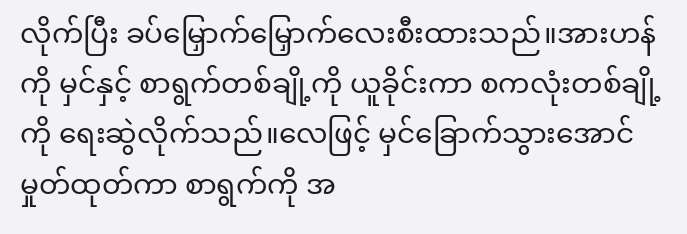လိုက်ပြီး ခပ်မြှောက်မြှောက်လေးစီးထားသည်။အားဟန်ကို မှင်နှင့် စာရွက်တစ်ချို့ကို ယူခိုင်းကာ စကလုံးတစ်ချို့ကို ရေးဆွဲလိုက်သည်။လေဖြင့် မှင်ခြောက်သွားအောင်မှုတ်ထုတ်ကာ စာရွက်ကို အ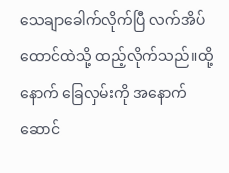သေချာခေါက်လိုက်ပြီ လက်အိပ်ထောင်ထဲသို့ ထည့်လိုက်သည်။ထို့နောက် ခြေလှမ်းကို ‌အနောက်ဆောင်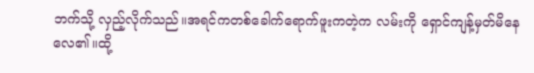ဘက်သို့ လှည့်လိုက်သည်။အရင်ကတစ်ခေါက်ရောက်ဖူးကတဲ့က လမ်းကို ရှောင်ကျန့်မှတ်မိနေလေ၏။ထို့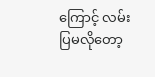ကြောင့် လမ်းပြမလိုတော့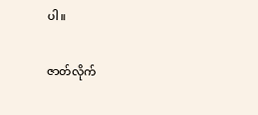ပါ။

ဇာတ်လိုက်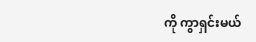ကို ကွာရှင်းမယ်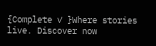{Complete ✓ }Where stories live. Discover now